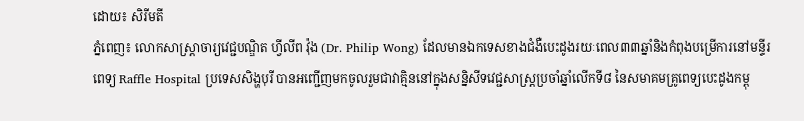ដោយ៖ សិរីមតី
ភ្នំពេញ៖ លោកសាស្ត្រាចារ្យវេជ្ជបណ្ឌិត ហ្វីលីព វ៉ុង (Dr. Philip Wong) ដែលមានឯកទេសខាងជំងឺបេះដូងរយៈពេល៣៣ឆ្នាំនិងកំពុងបម្រើការនៅមន្ទីរពេទ្យ Raffle Hospital ប្រទេសសិង្ហបុរី បានអញ្ជើញមកចូលរួមជាវាគ្មិននៅក្នុងសន្និសីទវេជ្ជសាស្ត្រប្រចាំឆ្នាំលើកទី៨ នៃសមាគមគ្រូពេទ្យបេះដូងកម្ពុ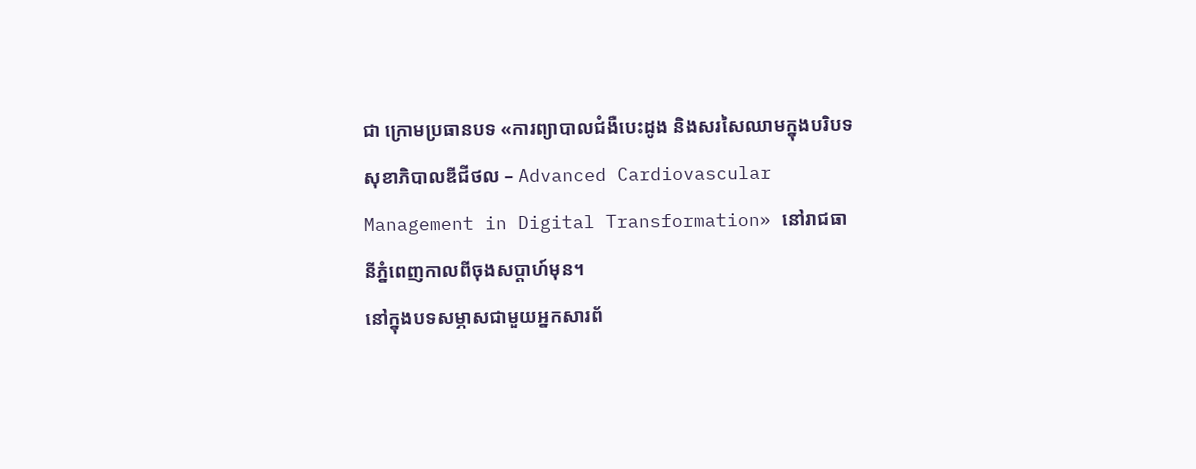ជា ក្រោមប្រធានបទ «ការព្យាបាលជំងឺបេះដូង និងសរសៃឈាមក្នុងបរិបទសុខាភិបាលឌីជីថល – Advanced Cardiovascular Management in Digital Transformation» នៅរាជធានីភ្នំពេញកាលពីចុងសប្តាហ៍មុន។
នៅក្នុងបទសម្ភាសជាមួយអ្នកសារព័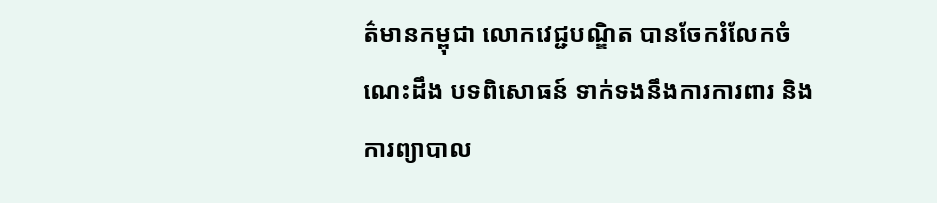ត៌មានកម្ពុជា លោកវេជ្ជបណ្ឌិត បានចែករំលែកចំណេះដឹង បទពិសោធន៍ ទាក់ទងនឹងការការពារ និងការព្យាបាល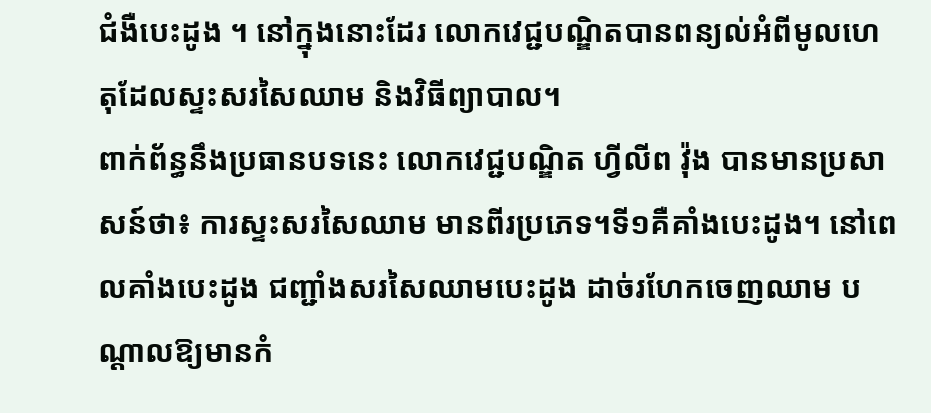ជំងឺបេះដូង ។ នៅក្នុងនោះដែរ លោកវេជ្ជបណ្ឌិតបានពន្យល់អំពីមូលហេតុដែលស្ទះសរសៃឈាម និងវិធីព្យាបាល។
ពាក់ព័ន្ធនឹងប្រធានបទនេះ លោកវេជ្ជបណ្ឌិត ហ្វីលីព វ៉ុង បានមានប្រសាសន៍ថា៖ ការស្ទះសរសៃឈាម មានពីរប្រភេទ។ទី១គឺគាំងបេះដូង។ នៅពេលគាំងបេះដូង ជញ្ជាំងសរសៃឈាមបេះដូង ដាច់រហែកចេញឈាម បណ្តាលឱ្យមានកំ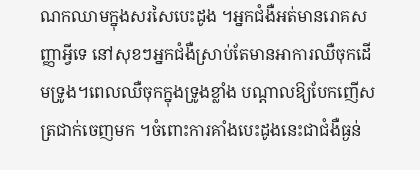ណកឈាមក្នុងសរសៃបេះដូង ។អ្នកជំងឺអត់មានរោគសញ្ញាអ្វីទេ នៅសុខៗអ្នកជំងឺស្រាប់តែមានអាការឈឺចុកដើមទ្រូង។ពេលឈឺចុកក្នុងទ្រូងខ្លាំង បណ្តាលឱ្យបែកញើសត្រជាក់ចេញមក ។ចំពោះការគាំងបេះដូងនេះជាជំងឺធ្ងន់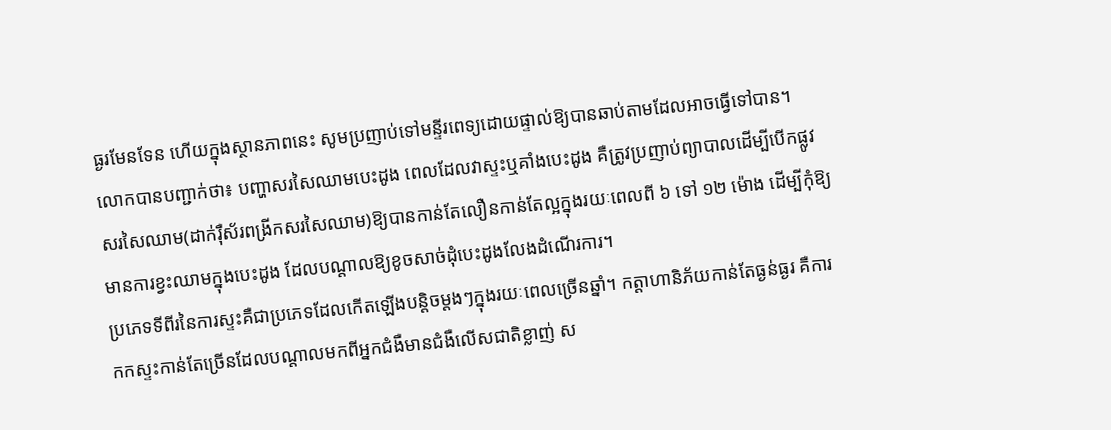ធ្ងរមែនទែន ហើយក្នុងស្ថានភាពនេះ សូមប្រញាប់ទៅមន្ទីរពេទ្យដោយផ្ទាល់ឱ្យបានឆាប់តាមដែលអាចធ្វើទៅបាន។
លោកបានបញ្ជាក់ថា៖ បញ្ហាសរសៃឈាមបេះដូង ពេលដែលវាស្ទះឬគាំងបេះដូង គឺត្រូវប្រញាប់ព្យាបាលដើម្បីបើកផ្លូវសរសៃឈាម(ដាក់រ៉ឺស័រពង្រីកសរសៃឈាម)ឱ្យបានកាន់តែលឿនកាន់តែល្អក្នុងរយៈពេលពី ៦ ទៅ ១២ ម៉ោង ដើម្បីកុំឱ្យមានការខ្វះឈាមក្នុងបេះដូង ដែលបណ្តាលឱ្យខូចសាច់ដុំបេះដូងលែងដំណើរការ។
ប្រភេទទីពីរនៃការស្ទះគឺជាប្រភេទដែលកើតឡើងបន្តិចម្តងៗក្នុងរយៈពេលច្រើនឆ្នាំ។ កត្តាហានិភ័យកាន់តែធ្ងន់ធ្ងរ គឺការកកស្ទះកាន់តែច្រើនដែលបណ្តាលមកពីអ្នកជំងឺមានជំងឺលើសជាតិខ្លាញ់ ស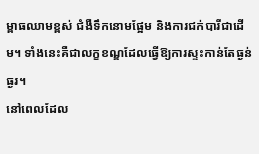ម្ពាធឈាមខ្ពស់ ជំងឺទឹកនោមផ្អែម និងការជក់បារីជាដើម។ ទាំងនេះគឺជាលក្ខខណ្ឌដែលធ្វើឱ្យការស្ទះកាន់តែធ្ងន់ធ្ងរ។
នៅពេលដែល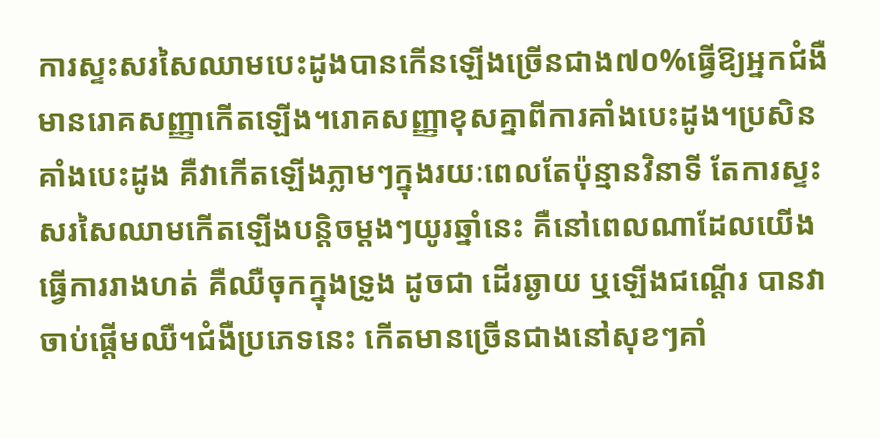ការស្ទះសរសៃឈាមបេះដូងបានកើនឡើងច្រើនជាង៧០%ធ្វើឱ្យអ្នកជំងឺមានរោគសញ្ញាកើតឡើង។រោគសញ្ញាខុសគ្នាពីការគាំងបេះដូង។ប្រសិនគាំងបេះដូង គឺវាកើតឡើងភ្លាមៗក្នុងរយៈពេលតែប៉ុន្មានវិនាទី តែការស្ទះសរសៃឈាមកើតឡើងបន្តិចម្តងៗយូរឆ្នាំនេះ គឺនៅពេលណាដែលយើងធ្វើការរាងហត់ គឺឈឺចុកក្នុងទ្រូង ដូចជា ដើរឆ្ងាយ ឬឡើងជណ្តើរ បានវាចាប់ផ្តើមឈឺ។ជំងឺប្រភេទនេះ កើតមានច្រើនជាងនៅសុខៗគាំ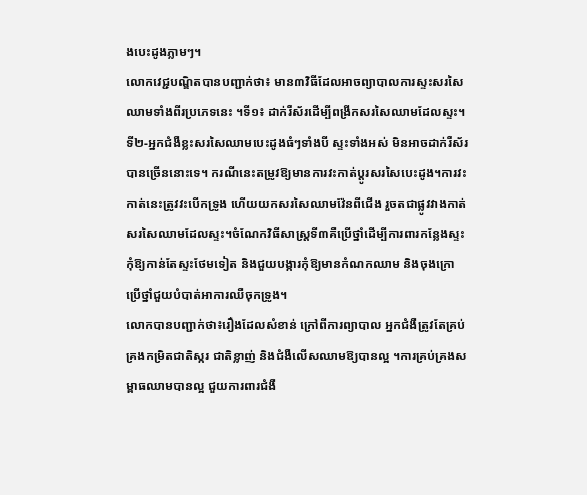ងបេះដូងភ្លាមៗ។
លោកវេជ្ជបណ្ឌិតបានបញ្ជាក់ថា៖ មាន៣វិធីដែលអាចព្យាបាលការស្ទះសរសៃឈាមទាំងពីរប្រភេទនេះ ។ទី១៖ ដាក់រឺស័រដើម្បីពង្រីកសរសៃឈាមដែលស្ទះ។ ទី២-អ្នកជំងឺខ្លះសរសៃឈាមបេះដូងធំៗទាំងបី ស្ទះទាំងអស់ មិនអាចដាក់រឺស័របានច្រើននោះទេ។ ករណីនេះតម្រូវឱ្យមានការវះកាត់ប្តូរសរសៃបេះដូង។ការវះកាត់នេះត្រូវវះបើកទ្រូង ហើយយកសរសៃឈាមវ៉ែនពីជើង រួចតជាផ្លូវវាងកាត់សរសៃឈាមដែលស្ទះ។ចំណែកវិធីសាស្ត្រទី៣គឺប្រើថ្នាំដើម្បីការពារកន្លែងស្ទះកុំឱ្យកាន់តែស្ទះថែមទៀត និងជួយបង្ការកុំឱ្យមានកំណកឈាម និងចុងក្រោប្រើថ្នាំជួយបំបាត់អាការឈឺចុកទ្រូង។
លោកបានបញ្ជាក់ថា៖រឿងដែលសំខាន់ ក្រៅពីការព្យាបាល អ្នកជំងឺត្រូវតែគ្រប់គ្រងកម្រិតជាតិស្ករ ជាតិខ្លាញ់ និងជំងឺលើសឈាមឱ្យបានល្អ ។ការគ្រប់គ្រងសម្ពាធឈាមបានល្អ ជួយការពារជំងឺ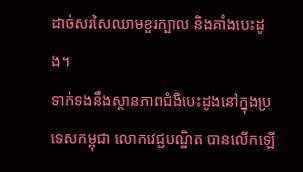ដាច់សរសៃឈាមខួរក្បាល និងគាំងបេះដូង។
ទាក់ទងនឹងស្ថានភាពជំងឺបេះដូងនៅក្នុងប្រទេសកម្ពុជា លោកវេជ្ជបណ្ឌិត បានលើកឡើ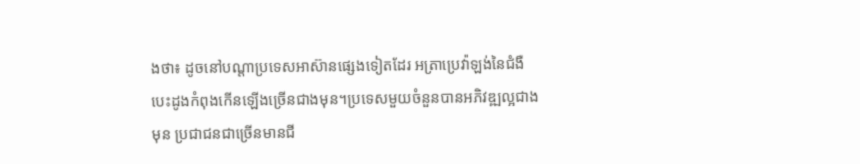ងថា៖ ដូចនៅបណ្តាប្រទេសអាស៊ានផ្សេងទៀតដែរ អត្រាប្រេវ៉ាឡង់នៃជំងឺបេះដូងកំពុងកើនឡើងច្រើនជាងមុន។ប្រទេសមួយចំនួនបានអភិវឌ្ឍល្អជាងមុន ប្រជាជនជាច្រើនមានជី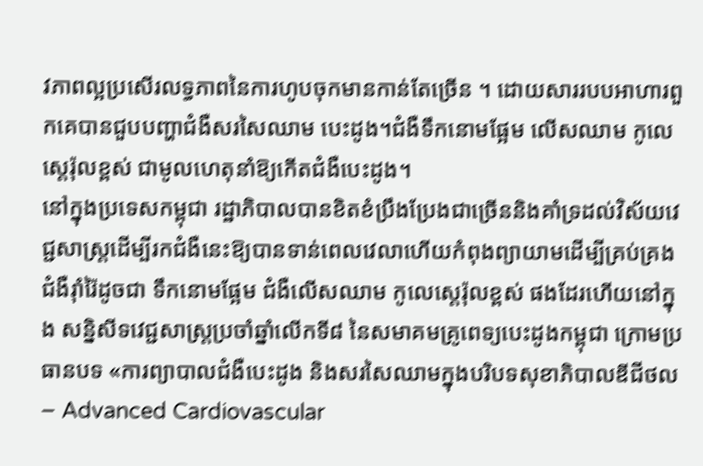វភាពល្អប្រសើរលទ្ធភាពនៃការហូបចុកមានកាន់តែច្រើន ។ ដោយសាររបបអាហារពួកគេបានជួបបញ្ហាជំងឺសរសៃឈាម បេះដូង។ជំងឺទឹកនោមផ្អែម លើសឈាម កូលេស្តេរ៉ុលខ្ពស់ ជាមូលហេតុនាំឱ្យកើតជំងឺបេះដូង។
នៅក្នុងប្រទេសកម្ពុជា រដ្ឋាភិបាលបានខិតខំប្រឹងប្រែងជាច្រើននិងគាំទ្រដល់វិស័យវេជ្ជសាស្ត្រដើម្បីរកជំងឺនេះឱ្យបានទាន់ពេលវេលាហើយកំពុងព្យាយាមដើម្បីគ្រប់គ្រងជំងឺរ៉ាំរ៉ៃដូចជា ទឹកនោមផ្អែម ជំងឺលើសឈាម កូលេស្តេរ៉ុលខ្ពស់ ផងដែរហើយនៅក្នុង សន្និសីទវេជ្ជសាស្ត្រប្រចាំឆ្នាំលើកទី៨ នៃសមាគមគ្រូពេទ្យបេះដូងកម្ពុជា ក្រោមប្រធានបទ «ការព្យាបាលជំងឺបេះដូង និងសរសៃឈាមក្នុងបរិបទសុខាភិបាលឌីជីថល – Advanced Cardiovascular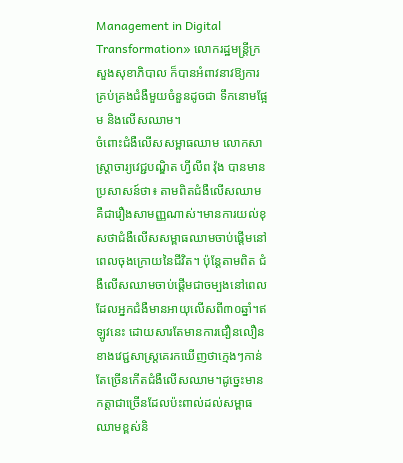Management in Digital Transformation» លោករដ្ឋមន្ត្រីក្រសួងសុខាភិបាល ក៏បានអំពាវនាវឱ្យការគ្រប់គ្រងជំងឺមួយចំនួនដូចជា ទឹកនោមផ្អែម និងលើសឈាម។
ចំពោះជំងឺលើសសម្ពាធឈាម លោកសាស្ត្រាចារ្យវេជ្ជបណ្ឌិត ហ្វីលីព វ៉ុង បានមានប្រសាសន៍ថា៖ តាមពិតជំងឺលើសឈាម គឺជារឿងសាមញ្ញណាស់។មានការយល់ខុសថាជំងឺលើសសម្ពាធឈាមចាប់ផ្ដើមនៅពេលចុងក្រោយនៃជីវិត។ ប៉ុន្តែតាមពិត ជំងឺលើសឈាមចាប់ផ្តើមជាចម្បងនៅពេលដែលអ្នកជំងឺមានអាយុលើសពី៣០ឆ្នាំ។ឥឡូវនេះ ដោយសារតែមានការជឿនលឿនខាងវេជ្ជសាស្ត្រគេរកឃើញថាក្មេងៗកាន់តែច្រើនកើតជំងឺលើសឈាម។ដូច្នេះមានកត្តាជាច្រើនដែលប៉ះពាល់ដល់សម្ពាធឈាមខ្ពស់និ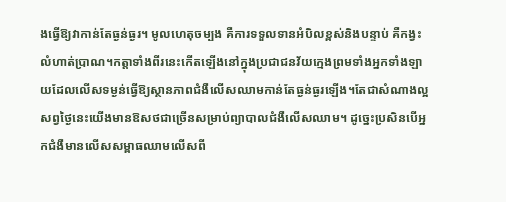ងធ្វើឱ្យវាកាន់តែធ្ងន់ធ្ងរ។ មូលហេតុចម្បង គឺការទទួលទានអំបិលខ្ពស់និងបន្ទាប់ គឺកង្វះលំហាត់ប្រាណ។កត្តាទាំងពីរនេះកើតឡើងនៅក្នុងប្រជាជនវ័យក្មេងព្រមទាំងអ្នកទាំងឡាយដែលលើសទម្ងន់ធ្វើឱ្យស្ថានភាពជំងឺលើសឈាមកាន់តែធ្ងន់ធ្ងរឡើង។តែជាសំណាងល្អសព្វថ្ងៃនេះយើងមានឱសថជាច្រើនសម្រាប់ព្យាបាលជំងឺលើសឈាម។ ដូច្នេះប្រសិនបើអ្នកជំងឺមានលើសសម្ពាធឈាមលើសពី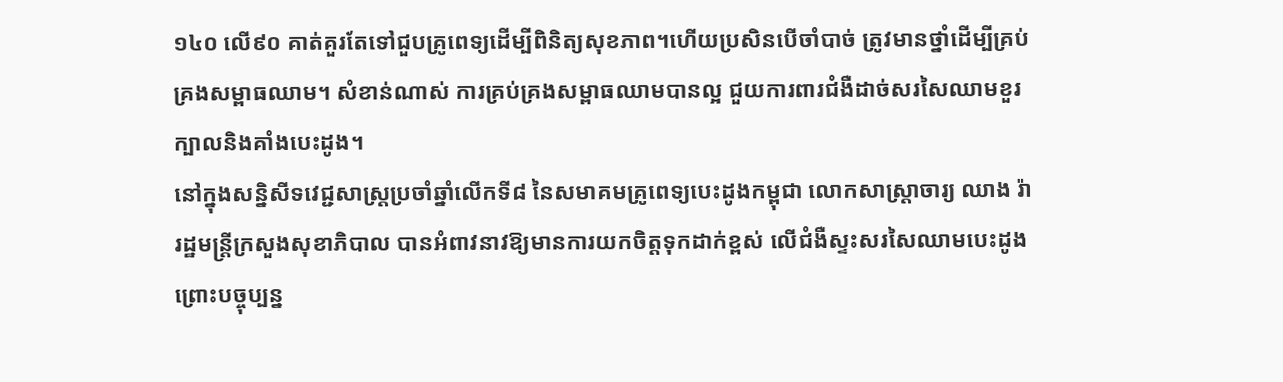១៤០ លើ៩០ គាត់គួរតែទៅជួបគ្រូពេទ្យដើម្បីពិនិត្យសុខភាព។ហើយប្រសិនបើចាំបាច់ ត្រូវមានថ្នាំដើម្បីគ្រប់គ្រងសម្ពាធឈាម។ សំខាន់ណាស់ ការគ្រប់គ្រងសម្ពាធឈាមបានល្អ ជួយការពារជំងឺដាច់សរសៃឈាមខួរក្បាលនិងគាំងបេះដូង។
នៅក្នុងសន្និសីទវេជ្ជសាស្ត្រប្រចាំឆ្នាំលើកទី៨ នៃសមាគមគ្រូពេទ្យបេះដូងកម្ពុជា លោកសាស្ដ្រាចារ្យ ឈាង រ៉ា រដ្ឋមន្ដ្រីក្រសួងសុខាភិបាល បានអំពាវនាវឱ្យមានការយកចិត្តទុកដាក់ខ្ពស់ លើជំងឺស្ទះសរសៃឈាមបេះដូង ព្រោះបច្ចុប្បន្ន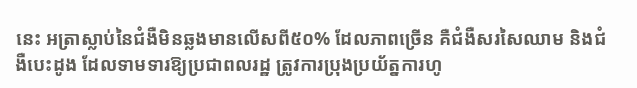នេះ អត្រាស្លាប់នៃជំងឺមិនឆ្លងមានលើសពី៥០% ដែលភាពច្រើន គឺជំងឺសរសៃឈាម និងជំងឺបេះដូង ដែលទាមទារឱ្យប្រជាពលរដ្ឋ ត្រូវការប្រុងប្រយ័ត្នការហូ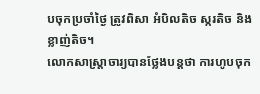បចុកប្រចាំថ្ងៃ ត្រូវពិសា អំបិលតិច ស្ករតិច និងខ្លាញ់តិច។
លោកសាស្ដ្រាចារ្យបានថ្លែងបន្ដថា ការហូបចុក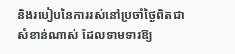និងរបៀបនៃការរស់នៅប្រចាំថ្ងៃពិតជាសំខាន់ណាស់ ដែលទាមទារឱ្យ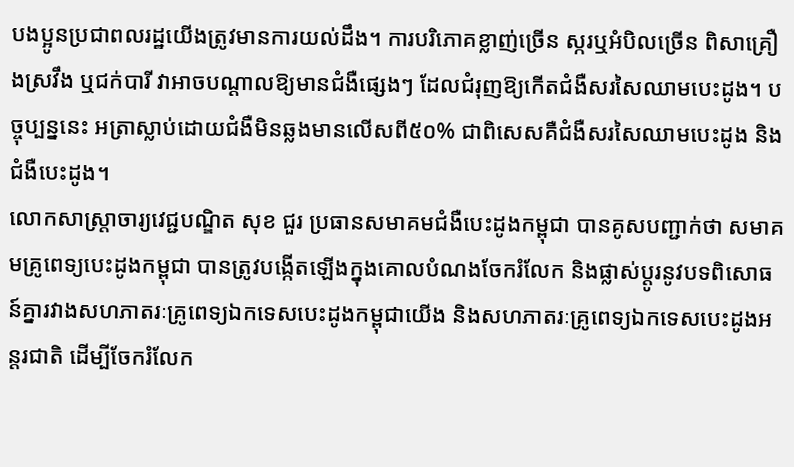បងប្អូនប្រជាពលរដ្ឋយើងត្រូវមានការយល់ដឹង។ ការបរិភោគខ្លាញ់ច្រើន ស្ករឬអំបិលច្រើន ពិសាគ្រឿងស្រវឹង ឬជក់បារី វាអាចបណ្ដាលឱ្យមានជំងឺផ្សេងៗ ដែលជំរុញឱ្យកើតជំងឺសរសៃឈាមបេះដូង។ បច្ចុប្បន្ននេះ អត្រាស្លាប់ដោយជំងឺមិនឆ្លងមានលើសពី៥០% ជាពិសេសគឺជំងឺសរសៃឈាមបេះដូង និងជំងឺបេះដូង។
លោកសាស្ត្រាចារ្យវេជ្ជបណ្ឌិត សុខ ជួរ ប្រធានសមាគមជំងឺបេះដូងកម្ពុជា បានគូសបញ្ជាក់ថា សមាគមគ្រូពេទ្យបេះដូងកម្ពុជា បានត្រូវបង្កើតឡើងក្នុងគោលបំណងចែករំលែក និងផ្លាស់ប្តូរនូវបទពិសោធន៍គ្នារវាងសហភាតរៈគ្រូពេទ្យឯកទេសបេះដូងកម្ពុជាយើង និងសហភាតរៈគ្រូពេទ្យឯកទេសបេះដូងអន្តរជាតិ ដើម្បីចែករំលែក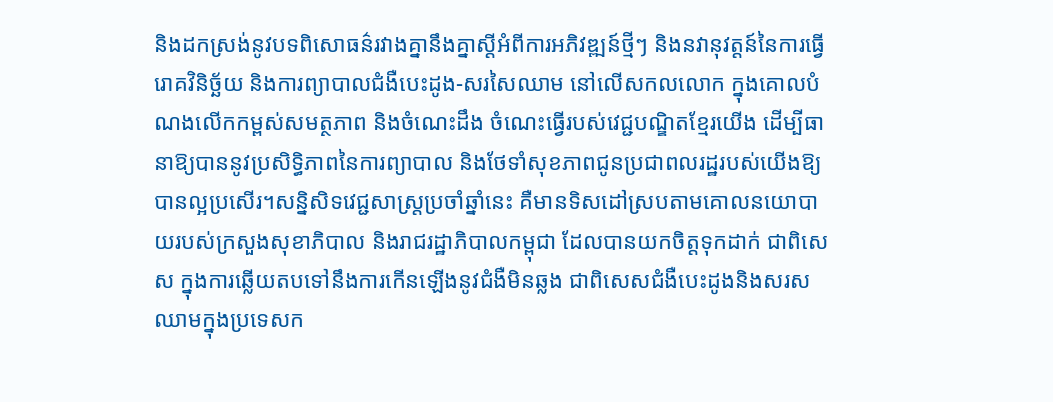និងដកស្រង់នូវបទពិសោធន៌រវាងគ្នានឹងគ្នាស្តីអំពីការអភិវឌ្ឍន៍ថ្មីៗ និងនវានុវត្តន៍នៃការធ្វើរោគវិនិច្ឆ័យ និងការព្យាបាលជំងឺបេះដូង-សរសៃឈាម នៅលើសកលលោក ក្នុងគោលបំណងលើកកម្ពស់សមត្ថភាព និងចំណេះដឹង ចំណេះធ្វើរបស់វេជ្ជបណ្ឌិតខ្មែរយើង ដើម្បីធានាឱ្យបាននូវប្រសិទ្ធិភាពនៃការព្យាបាល និងថែទាំសុខភាពជូនប្រជាពលរដ្ឋរបស់យើងឱ្យបានល្អប្រសើរ។សន្និសិទវេជ្ជសាស្ត្រប្រចាំឆ្នាំនេះ គឺមានទិសដៅស្របតាមគោលនយោបាយរបស់ក្រសួងសុខាភិបាល និងរាជរដ្ឋាភិបាលកម្ពុជា ដែលបានយកចិត្តទុកដាក់ ជាពិសេស ក្នុងការឆ្លើយតបទៅនឹងការកើនឡើងនូវជំងឺមិនឆ្លង ជាពិសេសជំងឺបេះដូងនិងសរសឈាមក្នុងប្រទេសក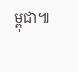ម្ពុជា៕